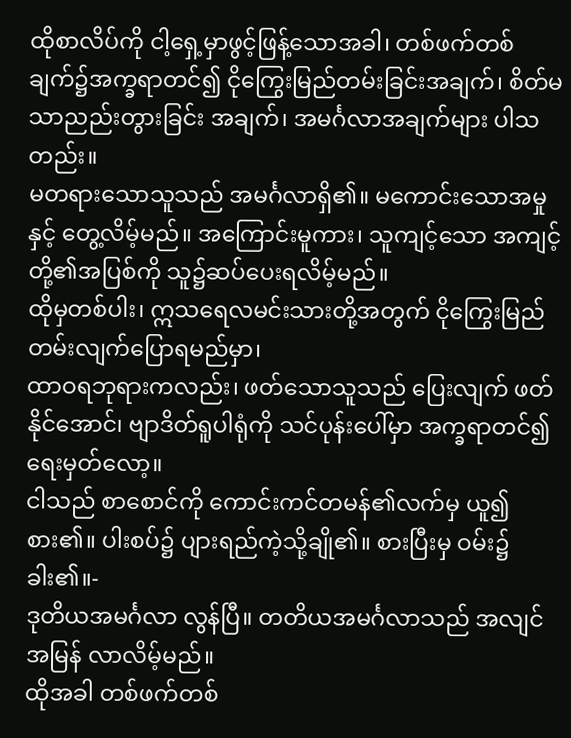ထိုစာလိပ်ကို ငါ့ရှေ့မှာဖွင့်ဖြန့်သောအခါ၊ တစ်ဖက်တစ်ချက်၌အက္ခရာတင်၍ ငိုကြွေးမြည်တမ်းခြင်းအချက်၊ စိတ်မသာညည်းတွားခြင်း အချက်၊ အမင်္ဂလာအချက်များ ပါသတည်း။
မတရားသောသူသည် အမင်္ဂလာရှိ၏။ မကောင်းသောအမှုနှင့် တွေ့လိမ့်မည်။ အကြောင်းမူကား၊ သူကျင့်သော အကျင့်တို့၏အပြစ်ကို သူ၌ဆပ်ပေးရလိမ့်မည်။
ထိုမှတစ်ပါး၊ ဣသရေလမင်းသားတို့အတွက် ငိုကြွေးမြည်တမ်းလျက်ပြောရမည်မှာ၊
ထာဝရဘုရားကလည်း၊ ဖတ်သောသူသည် ပြေးလျက် ဖတ်နိုင်အောင်၊ ဗျာဒိတ်ရူပါရုံကို သင်ပုန်းပေါ်မှာ အက္ခရာတင်၍ ရေးမှတ်လော့။
ငါသည် စာစောင်ကို ကောင်းကင်တမန်၏လက်မှ ယူ၍စား၏။ ပါးစပ်၌ ပျားရည်ကဲ့သို့ချို၏။ စားပြီးမှ ဝမ်း၌ခါး၏။-
ဒုတိယအမင်္ဂလာ လွန်ပြီ။ တတိယအမင်္ဂလာသည် အလျင်အမြန် လာလိမ့်မည်။
ထိုအခါ တစ်ဖက်တစ်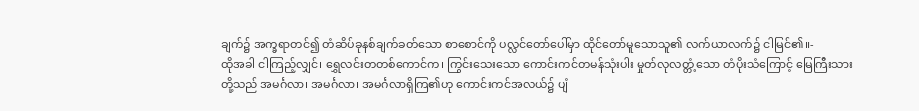ချက်၌ အက္ခရာတင်၍ တံဆိပ်ခုနစ်ချက်ခတ်သော စာစောင်ကို ပလ္လင်တော်ပေါ်မှာ ထိုင်တော်မူသောသူ၏ လက်ယာလက်၌ ငါမြင်၏။-
ထိုအခါ ငါကြည့်လျှင်၊ ရွှေလင်းတတစ်ကောင်က၊ ကြွင်းသေးသော ကောင်းကင်တမန်သုံးပါး မှုတ်လုလတ္တံ့သော တံပိုးသံကြောင့် မြေကြီးသားတို့သည် အမင်္ဂလာ၊ အမင်္ဂလာ၊ အမင်္ဂလာရှိကြ၏ဟု ကောင်းကင်အလယ်၌ ပျံ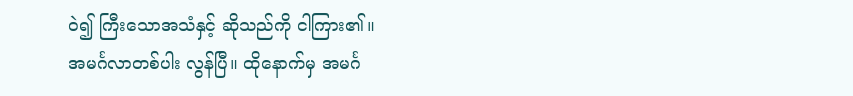ဝဲ၍ ကြီးသောအသံနှင့် ဆိုသည်ကို ငါကြား၏။
အမင်္ဂလာတစ်ပါး လွန်ပြီ။ ထိုနောက်မှ အမင်္ဂ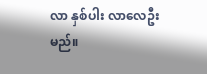လာ နှစ်ပါး လာလေဦးမည်။